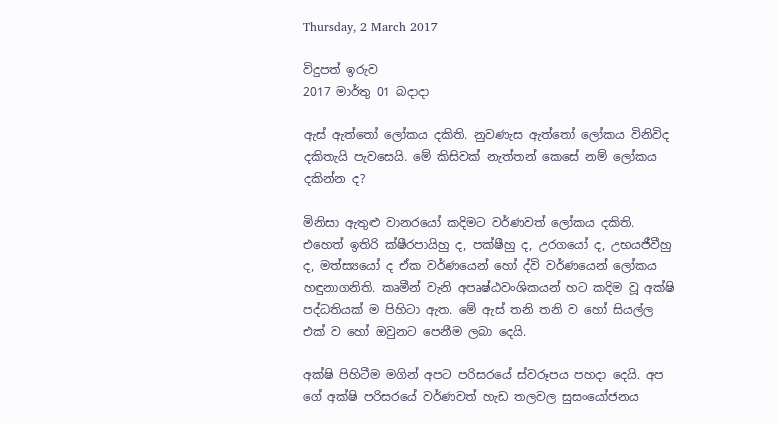Thursday, 2 March 2017

විදුපත් ඉරුව
2017 මාර්තු 01 බදාදා

ඇස්‌ ඇත්තෝ ලෝකය දකිති. නුවණැස ඇත්තෝ ලෝකය විනිවිද දකිතැයි පැවසෙයි. මේ කිසිවක්‌ නැත්තන් කෙසේ නම් ලෝකය දකින්න ද?

මිනිසා ඇතුළු වානරයෝ කදිමට වර්ණවත් ලෝකය දකිති. එහෙත් ඉතිරි ක්‌ෂීරපායිහු ද, පක්‌ෂීහු ද, උරගයෝ ද, උභයජීවීහු ද, මත්ස්‍යයෝ ද ඒක වර්ණයෙන් හෝ ද්වි වර්ණයෙන් ලෝකය හඳුනාගනිති. කෘමීන් වැනි අපෘෂ්ඨවංශිකයන් හට කදිම වූ අක්‌ෂි පද්ධතියක්‌ ම පිහිටා ඇත. මේ ඇස්‌ තනි තනි ව හෝ සියල්ල එක්‌ ව හෝ ඔවුනට පෙනීම ලබා දෙයි.

අක්‌ෂි පිහිටීම මගින් අපට පරිසරයේ ස්‌වරූපය පහදා දෙයි. අප ගේ අක්‌ෂි පරිසරයේ වර්ණවත් හැඩ තලවල සුසංයෝජනය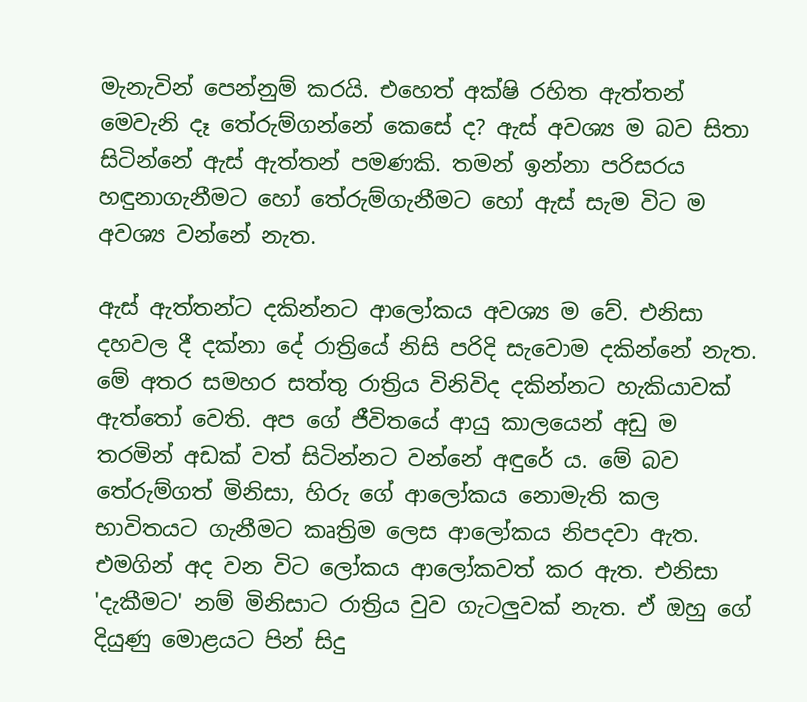මැනැවින් පෙන්නුම් කරයි. එහෙත් අක්‌ෂි රහිත ඇත්තන් මෙවැනි දෑ තේරුම්ගන්නේ කෙසේ ද? ඇස්‌ අවශ්‍ය ම බව සිතා සිටින්නේ ඇස්‌ ඇත්තන් පමණකි. තමන් ඉන්නා පරිසරය හඳුනාගැනීමට හෝ තේරුම්ගැනීමට හෝ ඇස්‌ සැම විට ම අවශ්‍ය වන්නේ නැත.

ඇස්‌ ඇත්තන්ට දකින්නට ආලෝකය අවශ්‍ය ම වේ. එනිසා දහවල දී දක්‌නා දේ රාත්‍රියේ නිසි පරිදි සැවොම දකින්නේ නැත. මේ අතර සමහර සත්තු රාත්‍රිය විනිවිද දකින්නට හැකියාවක්‌ ඇත්තෝ වෙති. අප ගේ ජීවිතයේ ආයු කාලයෙන් අඩු ම තරමින් අඩක්‌ වත් සිටින්නට වන්නේ අඳුරේ ය. මේ බව තේරුම්ගත් මිනිසා, හිරු ගේ ආලෝකය නොමැති කල භාවිතයට ගැනීමට කෘත්‍රිම ලෙස ආලෝකය නිපදවා ඇත. එමගින් අද වන විට ලෝකය ආලෝකවත් කර ඇත. එනිසා 'දැකීමට' නම් මිනිසාට රාත්‍රිය වුව ගැටලුවක්‌ නැත. ඒ ඔහු ගේ දියුණු මොළයට පින් සිදු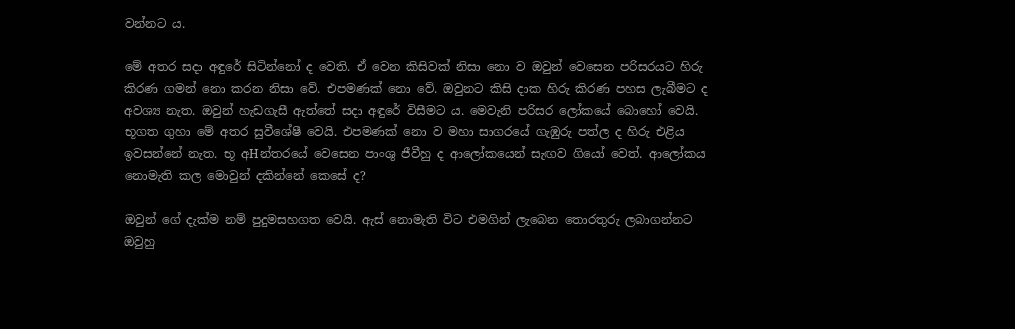වන්නට ය.

මේ අතර සදා අඳුරේ සිටින්නෝ ද වෙති. ඒ වෙන කිසිවක්‌ නිසා නො ව ඔවුන් වෙසෙන පරිසරයට හිරු කිරණ ගමන් නො කරන නිසා වේ. එපමණක්‌ නො වේ. ඔවුනට කිසි දාක හිරු කිරණ පහස ලැබීමට ද අවශ්‍ය නැත. ඔවුන් හැඩගැසී ඇත්තේ සදා අඳුරේ විසීමට ය. මෙවැනි පරිසර ලෝකයේ බොහෝ වෙයි. භූගත ගුහා මේ අතර සුවීශේෂී වෙයි. එපමණක්‌ නො ව මහා සාගරයේ ගැඹුරු පත්ල ද හිරු එළිය ඉවසන්නේ නැත. භූ අHන්තරයේ වෙසෙන පාංශු ජීවීහු ද ආලෝකයෙන් සැඟව ගියෝ වෙත්. ආලෝකය නොමැති කල මොවුන් දකින්නේ කෙසේ ද?

ඔවුන් ගේ දැක්‌ම නම් පුදුමසහගත වෙයි. ඇස්‌ නොමැති විට එමගින් ලැබෙන තොරතුරු ලබාගන්නට ඔවුහු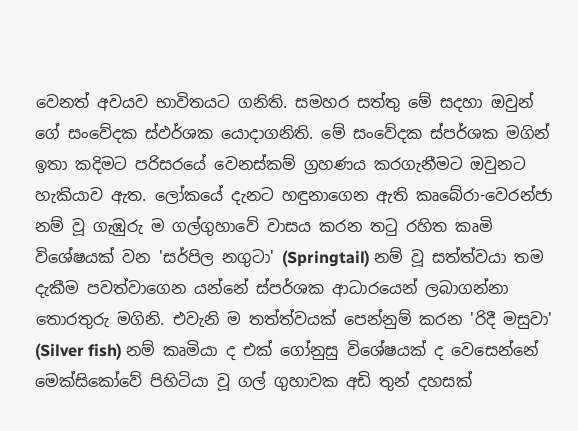වෙනත් අවයව භාවිතයට ගනිති. සමහර සත්තු මේ සදහා ඔවුන් ගේ සංවේදක ස්‌ඵර්ශක යොදාගනිති. මේ සංවේදක ස්‌පර්ශක මගින් ඉතා කදිමට පරිසරයේ වෙනස්‌කම් ග්‍රහණය කරගැනීමට ඔවුනට හැකියාව ඇත. ලෝකයේ දැනට හඳුනාගෙන ඇති කෘබේරා-වෙරන්ජා නම් වූ ගැඹුරු ම ගල්ගුහාවේ වාසය කරන තටු රහිත කෘමි විශේෂයක්‌ වන 'සර්පිල නගුටා' (Springtail) නම් වූ සත්ත්වයා තම දැකීම පවත්වාගෙන යන්නේ ස්‌පර්ශක ආධාරයෙන් ලබාගන්නා තොරතුරු මගිනි. එවැනි ම තත්ත්වයක්‌ පෙන්නුම් කරන 'රිදී මසුවා' (Silver fish) නම් කෘමියා ද එක්‌ ගෝනුසු විශේෂයක්‌ ද වෙසෙන්නේ මෙක්‌සිකෝවේ පිහිටියා වූ ගල් ගුහාවක අඩි තුන් දහසක්‌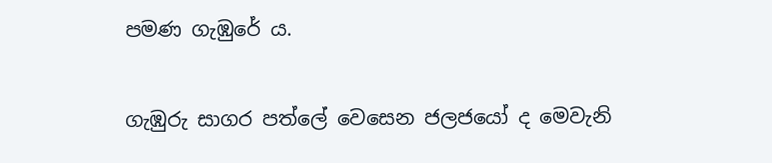පමණ ගැඹුරේ ය.

ගැඹුරු සාගර පත්ලේ වෙසෙන ජලජයෝ ද මෙවැනි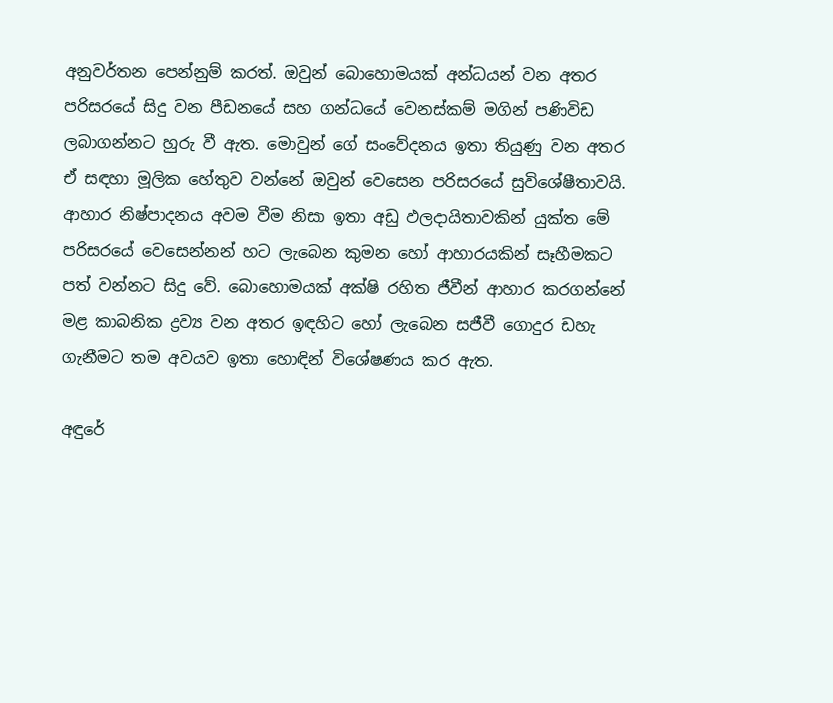අනුවර්තන පෙන්නුම් කරත්. ඔවුන් බොහොමයක්‌ අන්ධයන් වන අතර පරිසරයේ සිදු වන පීඩනයේ සහ ගන්ධයේ වෙනස්‌කම් මගින් පණිවිඩ ලබාගන්නට හුරු වී ඇත. මොවුන් ගේ සංවේදනය ඉතා තියුණු වන අතර ඒ සඳහා මූලික හේතුව වන්නේ ඔවුන් වෙසෙන පරිසරයේ සුවිශේෂීතාවයි. ආහාර නිෂ්පාදනය අවම වීම නිසා ඉතා අඩු ඵලදායිතාවකින් යුක්‌ත මේ පරිසරයේ වෙසෙන්නන් හට ලැබෙන කුමන හෝ ආහාරයකින් සෑහීමකට පත් වන්නට සිදු වේ. බොහොමයක්‌ අක්‌ෂි රහිත ජීවීන් ආහාර කරගන්නේ මළ කාබනික ද්‍රව්‍ය වන අතර ඉඳහිට හෝ ලැබෙන සජීවී ගොදුර ඩහැ ගැනීමට තම අවයව ඉතා හොඳින් විශේෂණය කර ඇත.

අඳුරේ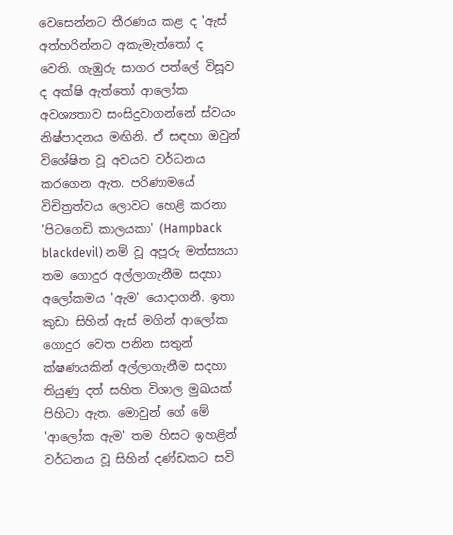වෙසෙන්නට තීරණය කළ ද 'ඇස්‌ අත්හරින්නට අකැමැත්තෝ ද වෙති. ගැඹුරු සාගර පත්ලේ විසූව ද අක්‌ෂි ඇත්තෝ ආලෝක අවශ්‍යතාව සංසිදුවාගන්නේ ස්‌වයං නිෂ්පාදනය මඟිනි. ඒ සඳහා ඔවුන් විශේෂිත වූ අවයව වර්ධනය කරගෙන ඇත. පරිණාමයේ විචිත්‍රත්වය ලොවට හෙළි කරනා 'පිටගෙඩි කාලයකා' (Hampback blackdevil) නම් වූ අපූරු මත්ස්‍යයා තම ගොදුර අල්ලාගැනීම සදහා අලෝකමය 'ඇම' යොදාගනී. ඉතා කුඩා සිහින් ඇස්‌ මගින් ආලෝක ගොදුර වෙත පනින සතුන් ක්‌ෂණයකින් අල්ලාගැනීම සදහා තියුණු දත් සහිත විශාල මුඛයක්‌ පිහිටා ඇත. මොවුන් ගේ මේ 'ආලෝක ඇම' තම හිසට ඉහළින් වර්ධනය වූ සිහින් දණ්‌ඩකට සවි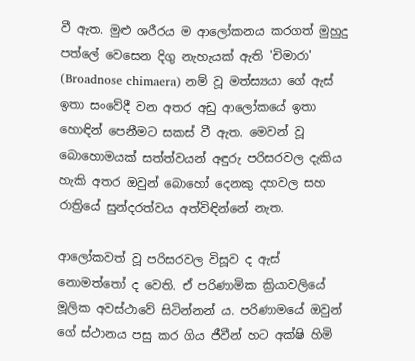වී ඇත. මුළු ශරීරය ම ආලෝකනය කරගත් මුහුදු පත්ලේ වෙසෙන දිගු නැහැයක්‌ ඇති 'චිමාරා' (Broadnose chimaera) නම් වූ මත්ස්‍යයා ගේ ඇස්‌ ඉතා සංවේදී වන අතර අඩු ආලෝකයේ ඉතා හොඳින් පෙනීමට සකස්‌ වී ඇත. මෙවන් වූ බොහොමයක්‌ සත්ත්වයන් අඳුරු පරිසරවල දැකිය හැකි අතර ඔවුන් බොහෝ දෙනකු දහවල සහ රාත්‍රියේ සුන්දරත්වය අත්විඳින්නේ නැත.

ආලෝකවත් වූ පරිසරවල විසූව ද ඇස්‌ නොමත්තෝ ද වෙති. ඒ පරිණාමික ක්‍රියාවලියේ මූලික අවස්‌ථාවේ සිටින්නන් ය. පරිණාමයේ ඔවුන් ගේ ස්‌ථානය පසු කර ගිය ජීවීන් හට අක්‌ෂි හිමි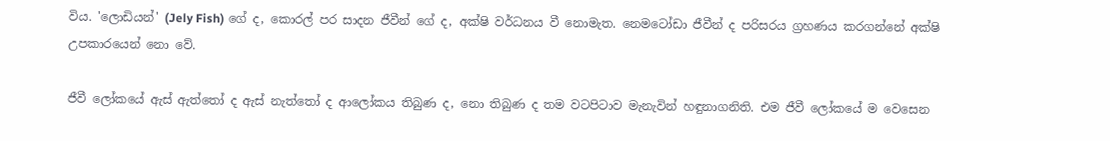විය. 'ලොඩියන්' (Jely Fish) ගේ ද, කොරල් පර සාදන ජීවීන් ගේ ද, අක්‌ෂි වර්ධනය වී නොමැත. නෙමටෝඩා ජීවීන් ද පරිසරය ග්‍රහණය කරගන්නේ අක්‌ෂි උපකාරයෙන් නො වේ.

ජීවී ලෝකයේ ඇස්‌ ඇත්තෝ ද ඇස්‌ නැත්තෝ ද ආලෝකය තිබුණ ද, නො තිබුණ ද තම වටපිටාව මැනැවින් හඳුනාගනිති. එම ජීවී ලෝකයේ ම වෙසෙන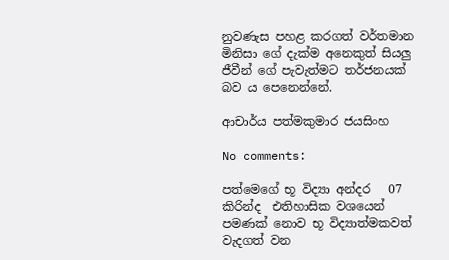නුවණැස පහළ කරගත් වර්තමාන මිනිසා ගේ දැක්‌ම අනෙකුත් සියලු ජීවීන් ගේ පැවැත්මට තර්ජනයක්‌ බව ය පෙනෙන්නේ.

ආචාර්ය පත්මකුමාර ජයසිංහ

No comments:

පත්මෙගේ භූ විද්‍යා අන්දර   07 කිරින්ද  එතිහාසික වශයෙන් පමණක් නොව භූ විද්‍යාත්මකවත් වැදගත් වන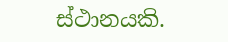ස්ථානයකි.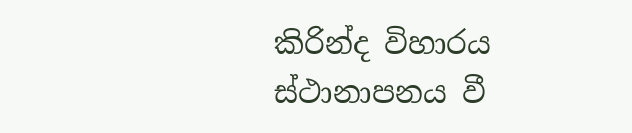කිරින්ද විහාරය ස්ථානාපනය වී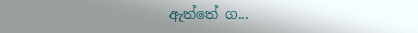ඇත්තේ ග...